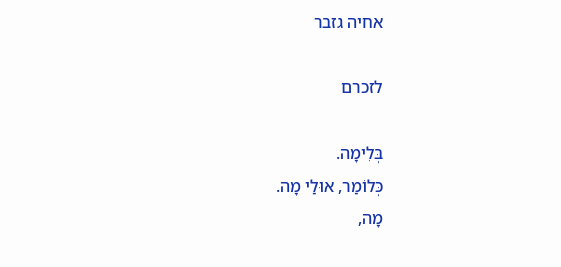אחיה גזבר

לזכרם

בְּלִימָה.
כְּלוֹמַר, אוּלַי מָה.
מָה,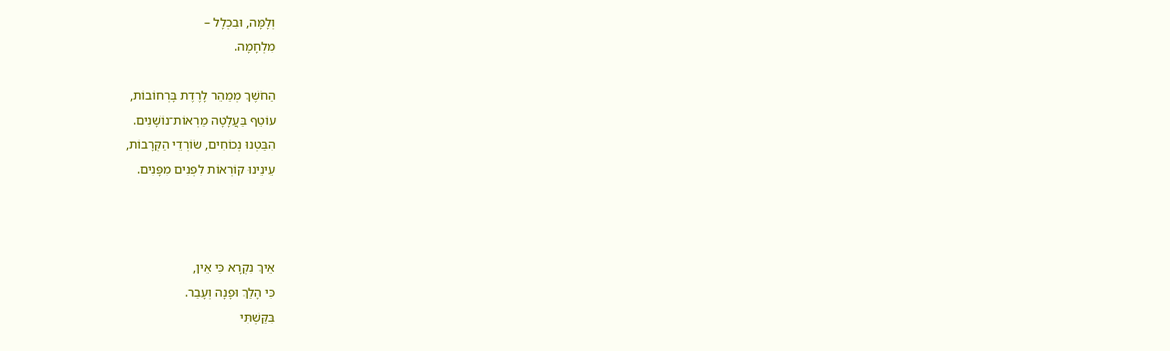וְלָמָּה, וּבִכְלָל –
מִלְחָמָה.

הַחֹשֶׁךְ מְמַהֵר לָרֶדֶת בָּרְחוֹבוֹת,
עוֹטֵף בַּעֲלָטָה מַרְאוֹת־נוֹשָׁנִים.
הִבַּטְנוּ נְכוֹחִים, שׂוֹרְדֵי הַקְּרָבוֹת,
עֵינֵינוּ קוֹרְאוֹת לִפְנִים מִפָּנִים.



אֵיךְ נִקְרָא כִּי אֵין,
כִּי הָלַךְ וּפָנָה וְעָבַר.
בִּקַּשְׁתִּי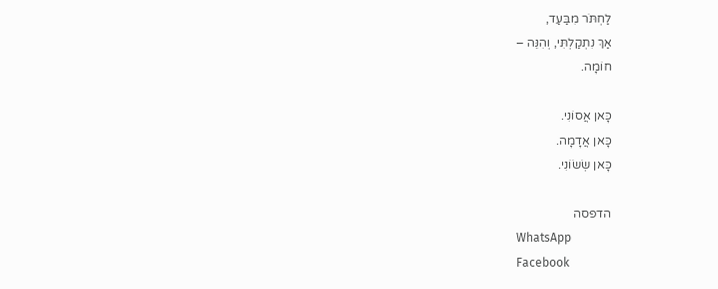לַחְתֹּר מִבַּעַד,
אַךְ נִתְקַלְתִּי, וְהִנֵּה –
חוֹמָה.

כָּאן אֲסוֹנִי.
כָּאן אֲדָמָה.
כָּאן שְׂשׂוֹנִי.

הדפסה
WhatsApp
Facebook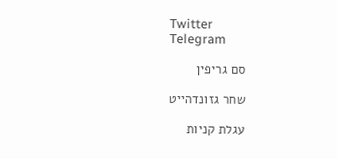Twitter
Telegram

סם גריפין

שחר גזונדהייט

עגלת קניות